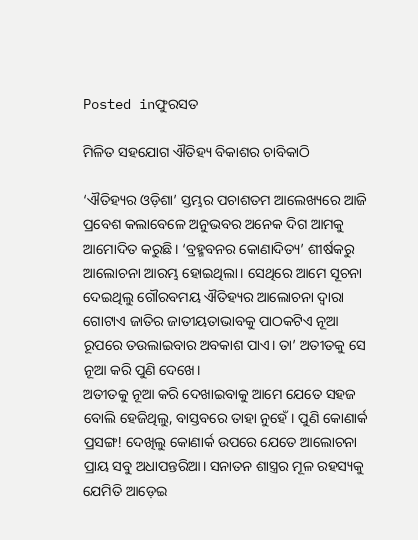Posted inଫୁରସତ

ମିଳିତ ସହଯୋଗ ଐତିହ୍ୟ ବିକାଶର ଚାବିକାଠି

‘ଐତିହ୍ୟର ଓଡ଼ିଶା’ ସ୍ତମ୍ଭର ପଚାଶତମ ଆଲେଖ୍ୟରେ ଆଜି ପ୍ରବେଶ କଲାବେଳେ ଅନୁଭବର ଅନେକ ଦିଗ ଆମକୁ ଆମୋଦିତ କରୁଛି। ‘ବ୍ରହ୍ମବନର କୋଣାଦିତ୍ୟ’ ଶୀର୍ଷକରୁ ଆଲୋଚନା ଆରମ୍ଭ ହୋଇଥିଲା। ସେଥିରେ ଆମେ ସୂଚନା ଦେଇଥିଲୁ ଗୌରବମୟ ଐତିହ୍ୟର ଆଲୋଚନା ଦ୍ୱାରା ଗୋଟାଏ ଜାତିର ଜାତୀୟତାଭାବକୁ ପାଠକଟିଏ ନୂଆ ରୂପରେ ତଉଲାଇବାର ଅବକାଶ ପାଏ। ତା’ ଅତୀତକୁ ସେ ନୂଆ କରି ପୁଣି ଦେଖେ।
ଅତୀତକୁ ନୂଆ କରି ଦେଖାଇବାକୁ ଆମେ ଯେତେ ସହଜ ବୋଲି ହେଜିଥିଲୁ, ବାସ୍ତବରେ ତାହା ନୁହେଁ। ପୁଣି କୋଣାର୍କ ପ୍ରସଙ୍ଗ! ଦେଖିଲୁ କୋଣାର୍କ ଉପରେ ଯେତେ ଆଲୋଚନା ପ୍ରାୟ ସବୁ ଅଧାପନ୍ତରିଆ। ସନାତନ ଶାସ୍ତ୍ରର ମୂଳ ରହସ୍ୟକୁ ଯେମିତି ଆଡ଼େଇ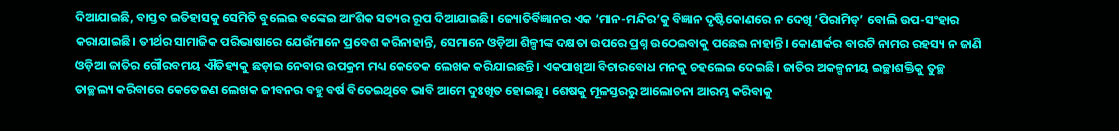ଦିଆଯାଇଛି, ବାସ୍ତବ ଇତିହାସକୁ ସେମିତି ବୁଲେଇ ବଙ୍କେଇ ଆଂଶିକ ସତ୍ୟର ରୂପ ଦିଆଯାଇଛି। ଜ୍ୟୋତିର୍ବିଜ୍ଞାନର ଏକ ‘ମାନ-ମନ୍ଦିର’କୁ ବିଜ୍ଞାନ ଦୃଷ୍ଟିକୋଣରେ ନ ଦେଖି ‘ପିରାମିଡ୍‌’ ବୋଲି ଉପ-ସଂହାର କରାଯାଇଛି। ତୀର୍ଥର ସାମାଜିକ ପରିଭାଷାରେ ଯେଉଁମାନେ ପ୍ରବେଶ କରିନାହାନ୍ତି, ସେମାନେ ଓଡ଼ିଆ ଶିଳ୍ପୀଙ୍କ ଦକ୍ଷତା ଉପରେ ପ୍ରଶ୍ନ ଉଠେଇବାକୁ ପଛେଇ ନାହାନ୍ତି। କୋଣାର୍କର ବାରଟି ନାମର ରହସ୍ୟ ନ ଜାଣି ଓଡ଼ିଆ ଜାତିର ଗୌରବମୟ ଐତିହ୍ୟକୁ ଛଡ଼ାଇ ନେବାର ଉପକ୍ରମ ମଧ୍ୟ କେତେକ ଲେଖକ କରିଯାଇଛନ୍ତି। ଏକପାଖିଆ ବିଚାରବୋଧ ମନକୁ ଚହଲେଇ ଦେଇଛି। ଜାତିର ଅକଳ୍ପନୀୟ ଇଚ୍ଛାଶକ୍ତିକୁ ତୁଚ୍ଛ ତାଚ୍ଛଲ୍ୟ କରିବାରେ କେତେଜଣ ଲେଖକ ଜୀବନର ବହୁ ବର୍ଷ ବିତେଇଥିବେ ଭାବି ଆମେ ଦୁଃଖିତ ହୋଇଛୁ। ଶେଷକୁ ମୂଳସ୍ତରରୁ ଆଲୋଚନା ଆରମ୍ଭ କରିବାକୁ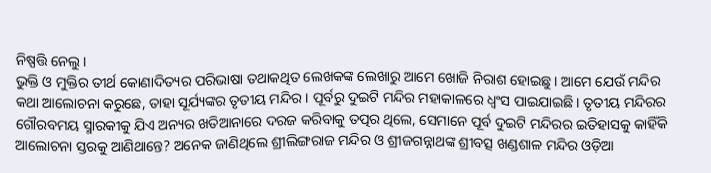ନିଷ୍ପତ୍ତି ନେଲୁ।
ଭୁକ୍ତି ଓ ମୁକ୍ତିର ତୀର୍ଥ କୋଣାଦିତ୍ୟର ପରିଭାଷା ତଥାକଥିତ ଲେଖକଙ୍କ ଲେଖାରୁ ଆମେ ଖୋଜି ନିରାଶ ହୋଇଛୁ। ଆମେ ଯେଉଁ ମନ୍ଦିର କଥା ଆଲୋଚନା କରୁଛେ, ତାହା ସୂର୍ଯ୍ୟଙ୍କର ତୃତୀୟ ମନ୍ଦିର। ପୂର୍ବରୁ ଦୁଇଟି ମନ୍ଦିର ମହାକାଳରେ ଧ୍ୱଂସ ପାଇଯାଇଛି। ତୃତୀୟ ମନ୍ଦିରର ଗୌରବମୟ ସ୍ମାରକୀକୁ ଯିଏ ଅନ୍ୟର ଖତିଆନାରେ ଦରଜ କରିବାକୁ ତତ୍ପର ଥିଲେ, ସେମାନେ ପୂର୍ବ ଦୁଇଟି ମନ୍ଦିରର ଇତିହାସକୁ କାହିଁକି ଆଲୋଚନା ସ୍ତରକୁ ଆଣିଥାନ୍ତେ? ଅନେକ ଜାଣିଥିଲେ ଶ୍ରୀଲିଙ୍ଗରାଜ ମନ୍ଦିର ଓ ଶ୍ରୀଜଗନ୍ନାଥଙ୍କ ଶ୍ରୀବତ୍ସ ଖଣ୍ଡଶାଳ ମନ୍ଦିର ଓଡ଼ିଆ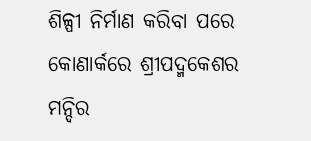ଶିଳ୍ପୀ ନିର୍ମାଣ କରିବା ପରେ କୋଣାର୍କରେ ଶ୍ରୀପଦ୍ମକେଶର ମନ୍ଦିର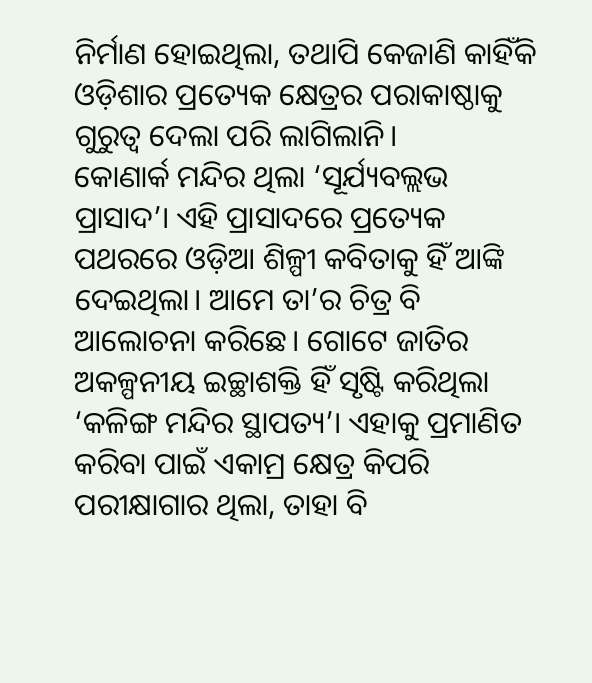ନିର୍ମାଣ ହୋଇଥିଲା, ତଥାପି କେଜାଣି କାହିଁକି ଓଡ଼ିଶାର ପ୍ରତ୍ୟେକ କ୍ଷେତ୍ରର ପରାକାଷ୍ଠାକୁ ଗୁରୁତ୍ୱ ଦେଲା ପରି ଲାଗିଲାନି।
କୋଣାର୍କ ମନ୍ଦିର ଥିଲା ‘ସୂର୍ଯ୍ୟବଲ୍ଲଭ ପ୍ରାସାଦ’। ଏହି ପ୍ରାସାଦରେ ପ୍ରତ୍ୟେକ ପଥରରେ ଓଡ଼ିଆ ଶିଳ୍ପୀ କବିତାକୁ ହିଁ ଆଙ୍କି ଦେଇଥିଲା। ଆମେ ତା’ର ଚିତ୍ର ବି ଆଲୋଚନା କରିଛେ। ଗୋଟେ ଜାତିର ଅକଳ୍ପନୀୟ ଇଚ୍ଛାଶକ୍ତି ହିଁ ସୃଷ୍ଟି କରିଥିଲା ‘କଳିଙ୍ଗ ମନ୍ଦିର ସ୍ଥାପତ୍ୟ’। ଏହାକୁ ପ୍ରମାଣିତ କରିବା ପାଇଁ ଏକାମ୍ର କ୍ଷେତ୍ର କିପରି ପରୀକ୍ଷାଗାର ଥିଲା, ତାହା ବି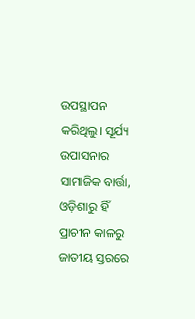ଉପସ୍ଥାପନ କରିଥିଲୁ। ସୂର୍ଯ୍ୟ ଉପାସନାର ସାମାଜିକ ବାର୍ତ୍ତା, ଓଡ଼ିଶାରୁ ହିଁ ପ୍ରାଚୀନ କାଳରୁ ଜାତୀୟ ସ୍ତରରେ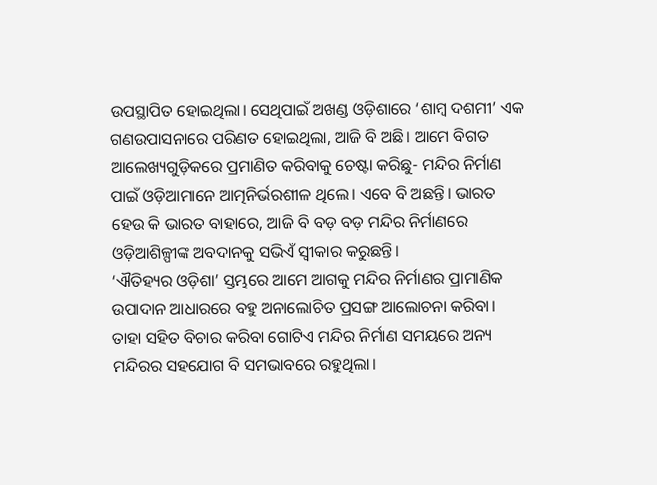ଉପସ୍ଥାପିତ ହୋଇଥିଲା। ସେଥିପାଇଁ ଅଖଣ୍ଡ ଓଡ଼ିଶାରେ ‘ଶାମ୍ବ ଦଶମୀ’ ଏକ ଗଣଉପାସନାରେ ପରିଣତ ହୋଇଥିଲା, ଆଜି ବି ଅଛି। ଆମେ ବିଗତ ଆଲେଖ୍ୟଗୁଡ଼ିକରେ ପ୍ରମାଣିତ କରିବାକୁ ଚେଷ୍ଟା କରିଛୁ- ମନ୍ଦିର ନିର୍ମାଣ ପାଇଁ ଓଡ଼ିଆମାନେ ଆତ୍ମନିର୍ଭରଶୀଳ ଥିଲେ। ଏବେ ବି ଅଛନ୍ତି। ଭାରତ ହେଉ କି ଭାରତ ବାହାରେ, ଆଜି ବି ବଡ଼ ବଡ଼ ମନ୍ଦିର ନିର୍ମାଣରେ ଓଡ଼ିଆଶିଳ୍ପୀଙ୍କ ଅବଦାନକୁ ସଭିଏଁ ସ୍ବୀକାର କରୁଛନ୍ତି।
‘ଐତିହ୍ୟର ଓଡ଼ିଶା’ ସ୍ତମ୍ଭରେ ଆମେ ଆଗକୁ ମନ୍ଦିର ନିର୍ମାଣର ପ୍ରାମାଣିକ ଉପାଦାନ ଆଧାରରେ ବହୁ ଅନାଲୋଚିତ ପ୍ରସଙ୍ଗ ଆଲୋଚନା କରିବା। ତାହା ସହିତ ବିଚାର କରିବା ଗୋଟିଏ ମନ୍ଦିର ନିର୍ମାଣ ସମୟରେ ଅନ୍ୟ ମନ୍ଦିରର ସହଯୋଗ ବି ସମଭାବରେ ରହୁଥିଲା।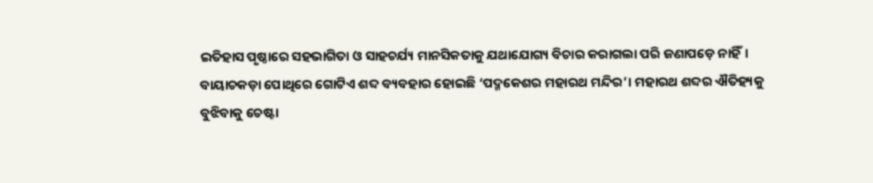ଇତିହାସ ପୃଷ୍ଠାରେ ସହଭାଗିତା ଓ ସାହଚର୍ଯ୍ୟ ମାନସିକତାକୁ ଯଥାଯୋଗ୍ୟ ବିଚାର କରାଗଲା ପରି ଜଣାପଡ଼େ ନାହିଁ।
ବାୟାଚକଡ଼ା ପୋଥିରେ ଗୋଟିଏ ଶବ୍ଦ ବ୍ୟବହାର ହୋଇଛି ‘ପଦ୍ମକେଶର ମହାରଥ ମନ୍ଦିର’। ମହାରଥ ଶବ୍ଦର ଐତିହ୍ୟକୁ ବୁଝିବାକୁ ଚେଷ୍ଟା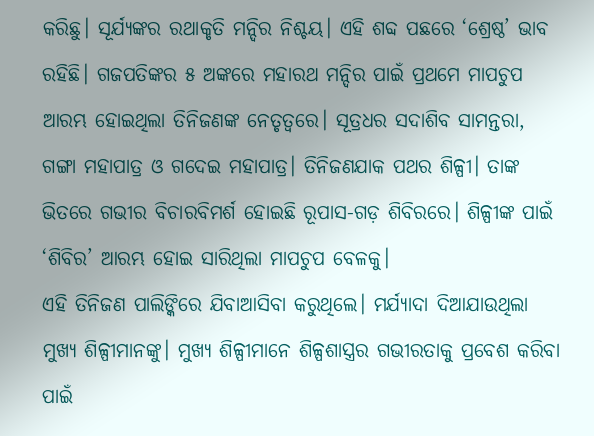କରିଛୁ। ସୂର୍ଯ୍ୟଙ୍କର ରଥାକୃତି ମନ୍ଦିର ନିଶ୍ଚୟ। ଏହି ଶବ୍ଦ ପଛରେ ‘ଶ୍ରେଷ୍ଠ’ ଭାବ ରହିଛି। ଗଜପତିଙ୍କର ୫ ଅଙ୍କରେ ମହାରଥ ମନ୍ଦିର ପାଇଁ ପ୍ରଥମେ ମାପଚୁପ ଆରମ୍ଭ ହୋଇଥିଲା ତିନିଜଣଙ୍କ ନେତୃତ୍ୱରେ। ସୂତ୍ରଧର ସଦାଶିବ ସାମନ୍ତରା, ଗଙ୍ଗା ମହାପାତ୍ର ଓ ଗଦେଇ ମହାପାତ୍ର। ତିନିଜଣଯାକ ପଥର ଶିଳ୍ପୀ। ତାଙ୍କ ଭିତରେ ଗଭୀର ବିଚାରବିମର୍ଶ ହୋଇଛି ରୂପାସ-ଗଡ଼ ଶିବିରରେ। ଶିଳ୍ପୀଙ୍କ ପାଇଁ ‘ଶିବିର’ ଆରମ୍ଭ ହୋଇ ସାରିଥିଲା ମାପଚୁପ ବେଳକୁ।
ଏହି ତିନିଜଣ ପାଲିଙ୍କିରେ ଯିବାଆସିବା କରୁଥିଲେ। ମର୍ଯ୍ୟାଦା ଦିଆଯାଉଥିଲା ମୁଖ୍ୟ ଶିଳ୍ପୀମାନଙ୍କୁ। ମୁଖ୍ୟ ଶିଳ୍ପୀମାନେ ଶିଳ୍ପଶାସ୍ତ୍ରର ଗଭୀରତାକୁ ପ୍ରବେଶ କରିବା ପାଇଁ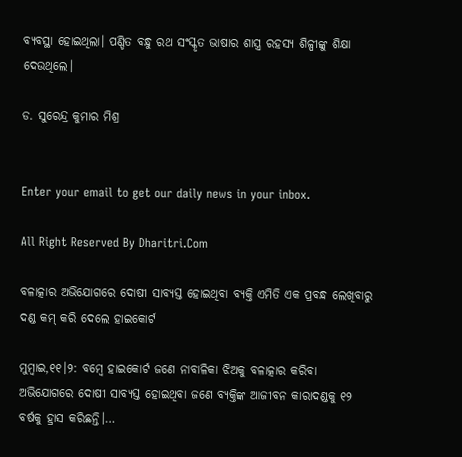ବ୍ୟବସ୍ଥା ହୋଇଥିଲା। ପଣ୍ଡିତ ବନ୍ଧୁ ରଥ ସଂସ୍କୃତ ଭାଷାର ଶାସ୍ତ୍ର ରହସ୍ୟ ଶିଳ୍ପୀଙ୍କୁ ଶିକ୍ଷା ଦେଉଥିଲେ।

ଡ. ସୁରେନ୍ଦ୍ର କୁମାର ମିଶ୍ର


Enter your email to get our daily news in your inbox.

All Right Reserved By Dharitri.Com

ବଳାତ୍କାର ଅଭିଯୋଗରେ ଦୋଷୀ ସାବ୍ୟସ୍ତ ହୋଇଥିବା ବ୍ୟକ୍ତି ଏମିତି ଏକ ପ୍ରବନ୍ଧ ଲେଖିବାରୁ ଦଣ୍ଡ କମ୍‌ କରି ଦେଲେ ହାଇକୋର୍ଟ

ମୁମ୍ବାଇ,୧୧।୨: ବମ୍ବେ ହାଇକୋର୍ଟ ଜଣେ ନାବାଳିକା ଝିଅକୁ ବଳାତ୍କାର କରିବା ଅଭିଯୋଗରେ ଦୋଷୀ ସାବ୍ୟସ୍ତ ହୋଇଥିବା ଜଣେ ବ୍ୟକ୍ତିଙ୍କ ଆଜୀବନ କାରାଦଣ୍ଡକୁ ୧୨ ବର୍ଷକୁ ହ୍ରାସ କରିଛନ୍ତି।…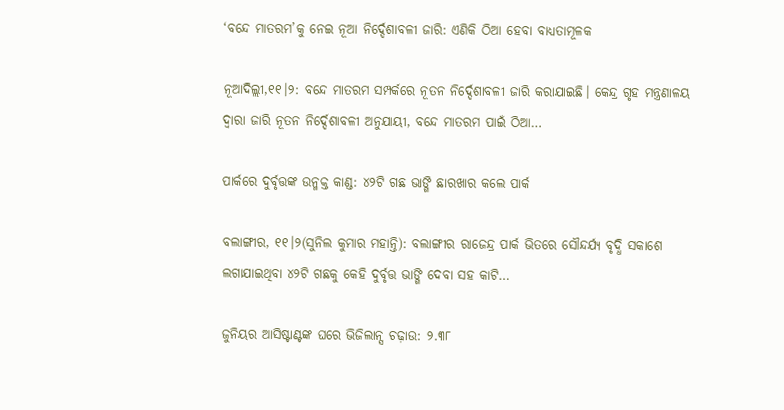‘ବନ୍ଦେ ମାତରମ’କୁ ନେଇ ନୂଆ ନିର୍ଦ୍ଦେଶାବଳୀ ଜାରି: ଏଣିକି ଠିଆ ହେବା ବାଧ୍ୟତାମୂଳକ

ନୂଆଦିଲ୍ଲୀ,୧୧।୨: ବନ୍ଦେ ମାତରମ ସମ୍ପର୍କରେ ନୂତନ ନିର୍ଦ୍ଦେଶାବଳୀ ଜାରି କରାଯାଇଛି। କେନ୍ଦ୍ର ଗୃହ ମନ୍ତ୍ରଣାଳୟ ଦ୍ୱାରା ଜାରି ନୂତନ ନିର୍ଦ୍ଦେଶାବଳୀ ଅନୁଯାୟୀ, ବନ୍ଦେ ମାତରମ ପାଇଁ ଠିଆ…

ପାର୍କରେ ଦୁର୍ବୃତ୍ତଙ୍କ ଉନ୍ମକ୍ତ କାଣ୍ଡ: ୪୨ଟି ଗଛ ଭାଙ୍ଗି ଛାରଖାର କଲେ ପାର୍କ

ବଲାଙ୍ଗୀର, ୧୧।୨(ସୁନିଲ କୁମାର ମହାନ୍ତି): ବଲାଙ୍ଗୀର ରାଜେନ୍ଦ୍ର ପାର୍କ ଭିତରେ ସୌନ୍ଦର୍ଯ୍ୟ ବୃଦ୍ଧି ସକାଶେ ଲଗାଯାଇଥିବା ୪୨ଟି ଗଛକୁ କେହି ଦୁର୍ବୃତ୍ତ ଭାଙ୍ଗି ଦେବା ସହ କାଟି…

ଜୁନିୟର ଆସିଷ୍ଟାଣ୍ଟଙ୍କ ଘରେ ଭିଜିଲାନ୍ସ ଚଢ଼ାଉ: ୨.୩୮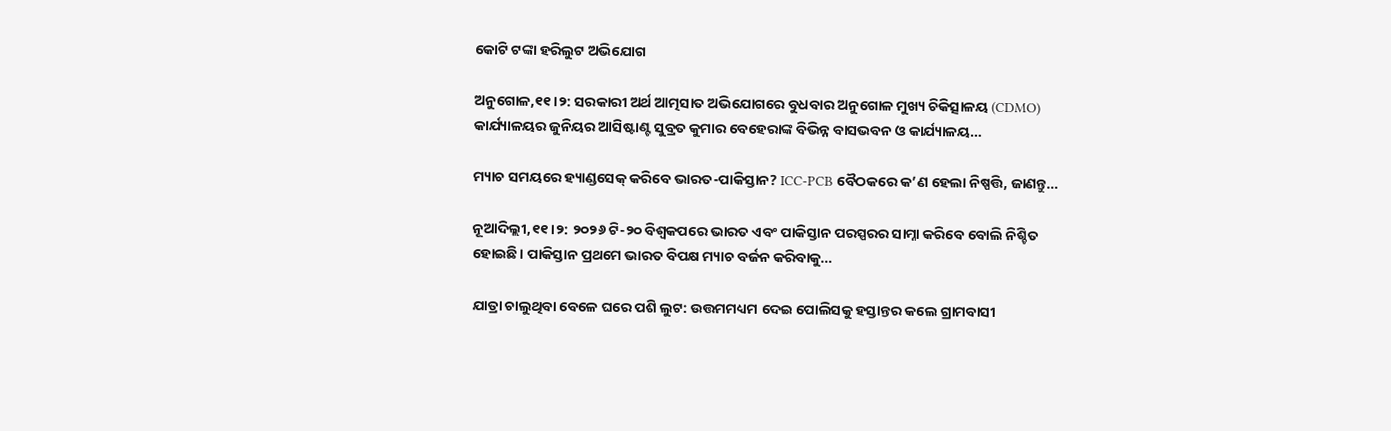କୋଟି ଟଙ୍କା ହରିଲୁଟ ଅଭିଯୋଗ

ଅନୁଗୋଳ,୧୧।୨: ସରକାରୀ ଅର୍ଥ ଆତ୍ମସାତ ଅଭିଯୋଗରେ ବୁଧବାର ଅନୁଗୋଳ ମୁଖ୍ୟ ଚିକିତ୍ସାଳୟ (CDMO) କାର୍ଯ୍ୟାଳୟର ଜୁନିୟର ଆସିଷ୍ଟାଣ୍ଟ ସୁବ୍ରତ କୁମାର ବେହେରାଙ୍କ ବିଭିନ୍ନ ବାସଭବନ ଓ କାର୍ଯ୍ୟାଳୟ…

ମ୍ୟାଚ ସମୟରେ ହ୍ୟାଣ୍ଡସେକ୍‌ କରିବେ ଭାରତ-ପାକିସ୍ତାନ? ICC-PCB ବୈଠକରେ କ’ଣ ହେଲା ନିଷ୍ପତ୍ତି, ଜାଣନ୍ତୁ…

ନୂଆଦିଲ୍ଲୀ,୧୧।୨: ୨୦୨୬ ଟି-୨୦ ବିଶ୍ୱକପରେ ଭାରତ ଏବଂ ପାକିସ୍ତାନ ପରସ୍ପରର ସାମ୍ନା କରିବେ ବୋଲି ନିଶ୍ଚିତ ହୋଇଛି। ପାକିସ୍ତାନ ପ୍ରଥମେ ଭାରତ ବିପକ୍ଷ ମ୍ୟାଚ ବର୍ଜନ କରିବାକୁ…

ଯାତ୍ରା ଚାଲୁଥିବା ବେଳେ ଘରେ ପଶି ଲୁଟ: ଉତ୍ତମମଧ୍ୟମ ଦେଇ ପୋଲିସକୁ ହସ୍ତାନ୍ତର କଲେ ଗ୍ରାମବାସୀ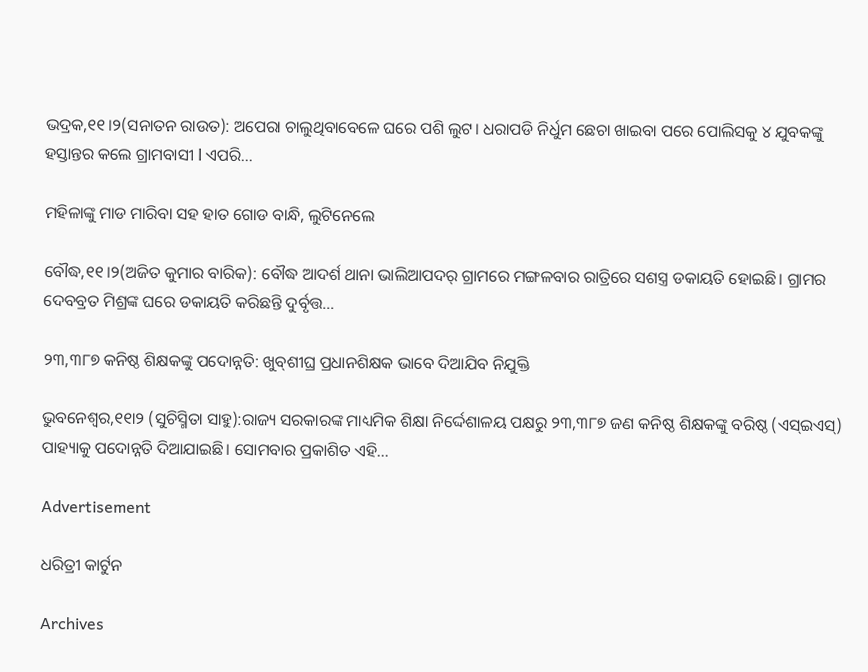ଭଦ୍ରକ,୧୧।୨(ସନାତନ ରାଉତ): ଅପେରା ଚାଲୁଥିବାବେଳେ ଘରେ ପଶି ଲୁଟ। ଧରାପଡି ନିର୍ଧୁମ ଛେଚା ଖାଇବା ପରେ ପୋଲିସକୁ ୪ ଯୁବକଙ୍କୁ ହସ୍ତାନ୍ତର କଲେ ଗ୍ରାମବାସୀ l ଏପରି…

ମହିଳାଙ୍କୁ ମାଡ ମାରିବା ସହ ହାତ ଗୋଡ ବାନ୍ଧି, ଲୁଟିନେଲେ

ବୌଦ୍ଧ,୧୧।୨(ଅଜିତ କୁମାର ବାରିକ): ବୌଦ୍ଧ ଆଦର୍ଶ ଥାନା ଭାଲିଆପଦର୍‌ ଗ୍ରାମରେ ମଙ୍ଗଳବାର ରାତ୍ରିରେ ସଶସ୍ତ୍ର ଡକାୟତି ହୋଇଛି। ଗ୍ରାମର ଦେବବ୍ରତ ମିଶ୍ରଙ୍କ ଘରେ ଡକାୟତି କରିଛନ୍ତି ଦୁର୍ବୃତ୍ତ…

୨୩,୩୮୭ କନିଷ୍ଠ ଶିକ୍ଷକଙ୍କୁ ପଦୋନ୍ନତି: ଖୁବ୍‌ଶୀଘ୍ର ପ୍ରଧାନଶିକ୍ଷକ ଭାବେ ଦିଆଯିବ ନିଯୁକ୍ତି

ଭୁବନେଶ୍ୱର,୧୧ା୨ (ସୁଚିସ୍ମିତା ସାହୁ):ରାଜ୍ୟ ସରକାରଙ୍କ ମାଧ୍ୟମିକ ଶିକ୍ଷା ନିର୍ଦ୍ଦେଶାଳୟ ପକ୍ଷରୁ ୨୩,୩୮୭ ଜଣ କନିଷ୍ଠ ଶିକ୍ଷକଙ୍କୁ ବରିଷ୍ଠ (ଏସ୍‌ଇଏସ୍‌) ପାହ୍ୟାକୁ ପଦୋନ୍ନତି ଦିଆଯାଇଛି। ସୋମବାର ପ୍ରକାଶିତ ଏହି…

Advertisement

ଧରିତ୍ରୀ କାର୍ଟୁନ

Archives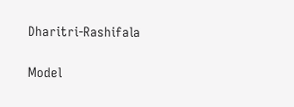Dharitri-Rashifala

Model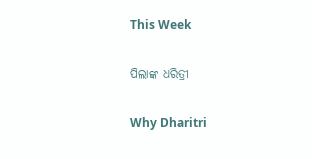This Week

ପିଲାଙ୍କ ଧରିତ୍ରୀ

Why Dharitri